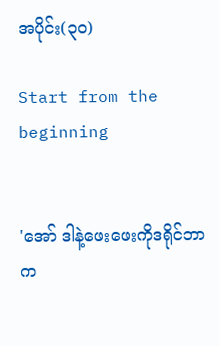အပိုင်း(၃၀)

Start from the beginning


'အော် ဒါနဲ့ဖေးဖေးကိုဒရိုင်ဘာက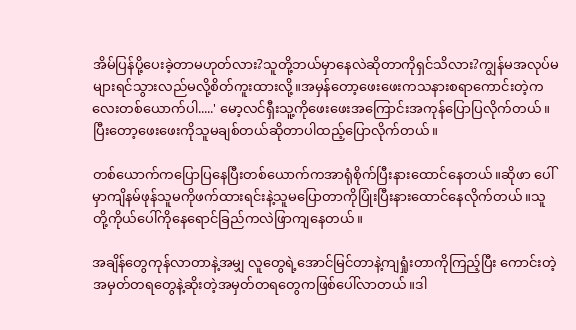အိမ်ပြန်ပို့ပေးခဲ့တာမဟုတ်လား?သူတို့ဘယ်မှာနေလဲဆိုတာကိုရှင်သိလား?ကျွန်မအလုပ်မများရင်သွားလည်မလို့စိတ်ကူးထားလို့။အမှန်တော့ဖေးဖေးကသနားစရာကောင်းတဲ့ကလေးတစ်ယောက်ပါ.....' မော့လင်ရှီးသူ့ကိုဖေးဖေးအကြောင်းအကုန်ပြောပြလိုက်တယ်။ပြီးတော့ဖေးဖေးကိုသူမချစ်တယ်ဆိုတာပါထည့်ပြောလိုက်တယ်။

တစ်ယောက်ကပြောပြနေပြီးတစ်ယောက်ကအာရုံစိုက်ပြီးနားထောင်နေတယ်။ဆိုဖာ‌ ပေါ်မှာကျိနမ်ဖုန်သူမကိုဖက်ထားရင်းနဲ့သူမပြောတာကိုပြုံးပြီးနားထောင်နေလိုက်တယ်။သူတို့ကိုယ်ပေါ်ကိုနေရောင်ခြည်ကလဲဖြာကျနေတယ်။

အချိန်တွေကုန်လာတာနဲ့အမျှ လူတွေရဲ့အောင်မြင်တာနဲ့ကျရှုံးတာကိုကြည့်ပြီး ကောင်းတဲ့အမှတ်တရတွေနဲ့ဆိုးတဲ့အမှတ်တရတွေကဖြစ်ပေါ်လာတယ်။ဒါ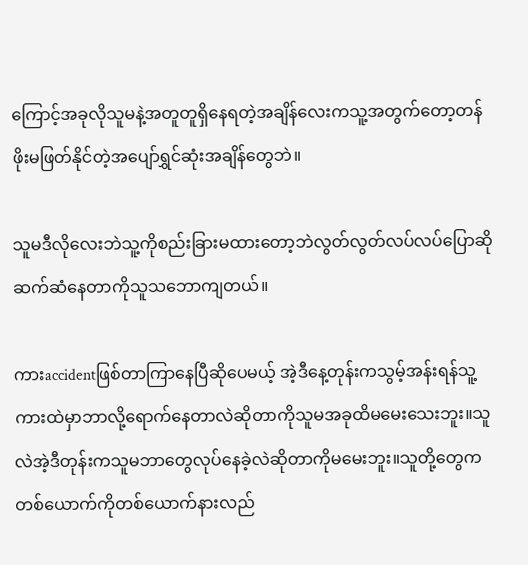ကြောင့်အခုလိုသူမနဲ့အတူတူရှိနေရတဲ့အချိန်လေးကသူ့အတွက်တော့တန်ဖိုးမဖြတ်နိုင်တဲ့အပျော်ရွှင်ဆုံးအချိန်တွေဘဲ။

သူမဒီလိုလေးဘဲသူ့ကိုစည်းခြားမထားတော့ဘဲလွတ်လွတ်လပ်လပ်ပြောဆိုဆက်ဆံနေတာကိုသူသဘောကျတယ်။

ကားaccidentဖြစ်တာကြာနေပြီဆိုပေမယ့် အဲ့ဒီနေ့တုန်းကသွမ့်အန်းရန်သူ့ကားထဲမှာဘာလို့ရောက်နေတာလဲဆိုတာကိုသူမအခုထိမမေးသေးဘူး။သူလဲအဲ့ဒီတုန်းကသူမဘာတွေလုပ်နေခဲ့လဲဆိုတာကိုမမေးဘူး။သူတို့တွေကတစ်ယောက်ကိုတစ်ယောက်နားလည်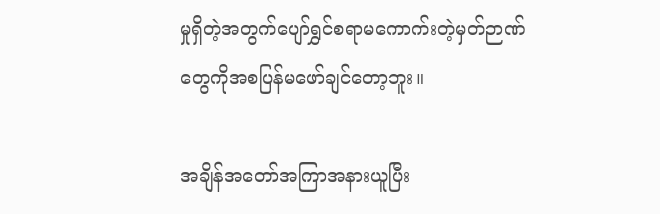မှုရှိတဲ့အတွက်ပျော်ရွှင်စရာမကောက်းတဲ့မှတ်ဉာဏ်တွေကိုအစပြန်မဖော်ချင်တော့ဘူး။

အချိန်အတော်အကြာအနားယူပြီး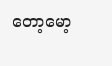တော့မော့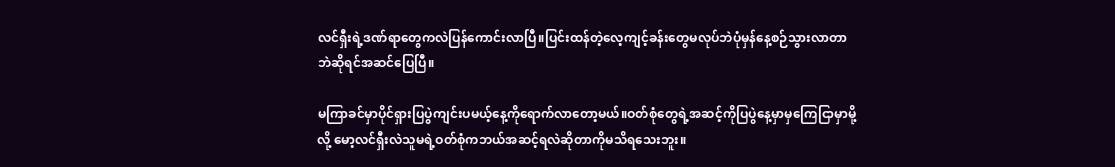လင်ရှီးရဲ့ဒဏ်ရာတွေကလဲပြန်ကောင်းလာပြီ။ပြင်းထန်တဲ့လေ့ကျင့်ခန်းတွေမလုပ်ဘဲပုံမှန်နေ့စဉ်သွားလာတာဘဲဆိုရင်အဆင်ပြေပြီ။

မကြာခင်မှာပိုင်ရှားပြပွဲကျင်းပမယ့်နေ့ကိုရောက်လာတော့မယ်။ဝတ်စုံတွေရဲ့အဆင့်ကိုပြပွဲနေ့မှာမှကြေငြာမှာမို့လို့ မော့လင်ရှီးလဲသူမရဲ့ဝတ်စုံကဘယ်အဆင့်ရလဲဆိုတာကိုမသိရသေးဘူး။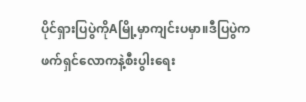ပိုင်ရှားပြပွဲကိုAမြို့မှာကျင်းပမှာ။ဒီပြပွဲကဖက်ရှင်လောကနဲ့စီးပွါးရေး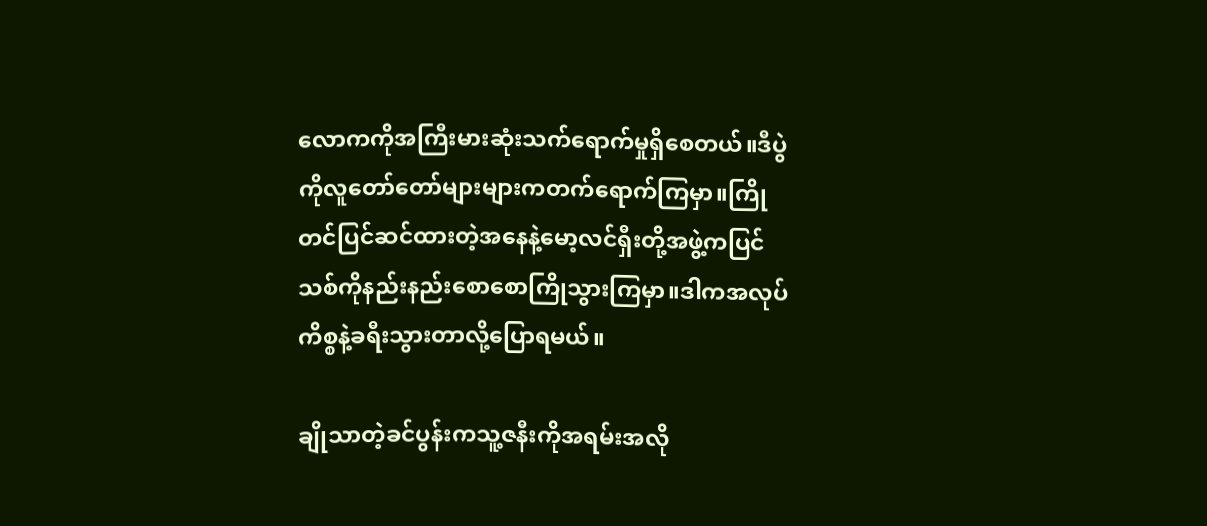လောကကိုအကြီးမားဆုံးသက်ရောက်မှုရှိစေတယ်။ဒီပွဲကိုလူတော်တော်များများကတက်ရောက်ကြမှာ။ကြိုတင်ပြင်ဆင်ထားတဲ့အနေနဲ့မော့လင်ရှီးတို့အဖွဲ့ကပြင်သစ်ကိုနည်းနည်းစောစောကြိုသွားကြမှာ။ဒါကအလုပ်ကိစ္စနဲ့ခရီးသွားတာလို့ပြောရမယ်။

ချိုသာတဲ့ခင်ပွန်းကသူ့ဇနီးကိုအရမ်းအလို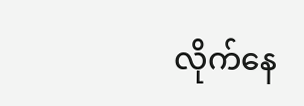လိုက်နေ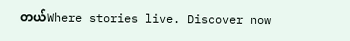တယ်Where stories live. Discover now